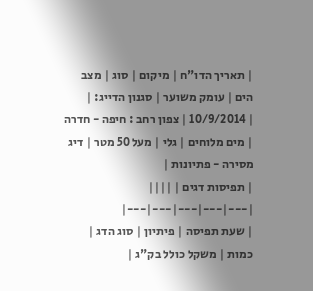| תאריך הדו"ח | מיקום | סוג | מצב הים | עומק משוער | סגנון הדייג: |
| 10/9/2014 | צפון רחב : חיפה - חדרה | מים מלוחים | גלי | מעל 50 מטר | דיג מסירה - פתיונות |
| תפיסות דגים | ||||
|---|---|---|---|---|
| שעת תפיסה | פיתיון | סוג הדג | כמות | משקל כולל בק"ג |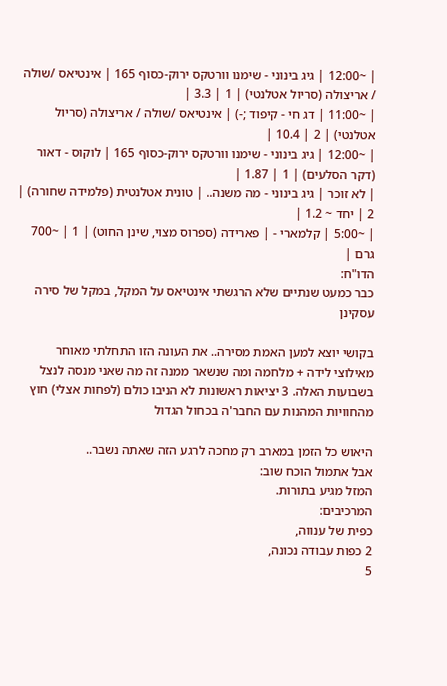| ~12:00 | גיג בינוני - שימנו וורטקס ירוק-כסוף 165 | אינטיאס /שולה / אריצולה (סריול אטלנטי) | 1 | 3.3 |
| ~11:00 | דג חי - קיפוד ;-) | אינטיאס /שולה / אריצולה (סריול אטלנטי) | 2 | 10.4 |
| ~12:00 | גיג בינוני - שימנו וורטקס ירוק-כסוף 165 | לוקוס - דאור (דקר הסלעים) | 1 | 1.87 |
| לא זוכר | גיג בינוני - מה משנה.. | טונית אטלנטית (פלמידה שחורה) | 2 | יחד ~ 1.2 |
| ~5:00 | קלמארי - | פארידה (ספרוס מצוי, שינן החוט) | 1 | ~700 גרם |
הדו"ח:
כבר כמעט שנתיים שלא הרגשתי אינטיאס על המקל, במקל של סירה עסקינן

בקושי יוצא למען האמת מסירה.. את העונה הזו התחלתי מאוחר מאילוצי לידה + מלחמה ומה שנשאר ממנה זה מה שאני מנסה לנצל בשבועות האלה. 3 יציאות ראשונות לא הניבו כולם (לפחות אצלי) חוץ מהחוויות המהנות עם החבר'ה בכחול הגדול

היאוש כל הזמן במארב רק מחכה לרגע הזה שאתה נשבר..
אבל אתמול הוכח שוב:
המזל מגיע בתורות.
המרכיבים:
כפית של ענווה,
2 כפות עבודה נכונה,
5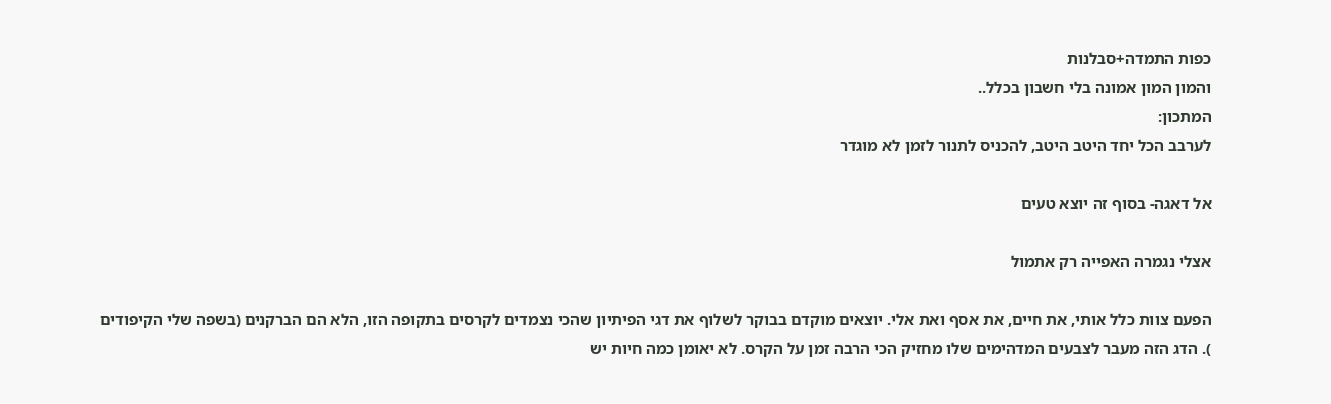כפות התמדה+סבלנות
והמון המון אמונה בלי חשבון בכלל..
המתכון:
לערבב הכל יחד היטב היטב, להכניס לתנור לזמן לא מוגדר

אל דאגה- בסוף זה יוצא טעים

אצלי נגמרה האפייה רק אתמול

הפעם צוות כלל אותי, את חיים, את אסף ואת אלי. יוצאים מוקדם בבוקר לשלוף את דגי הפיתיון שהכי נצמדים לקרסים בתקופה הזו, הלא הם הברקנים (בשפה שלי הקיפודים
). הדג הזה מעבר לצבעים המדהימים שלו מחזיק הכי הרבה זמן על הקרס. לא יאומן כמה חיות יש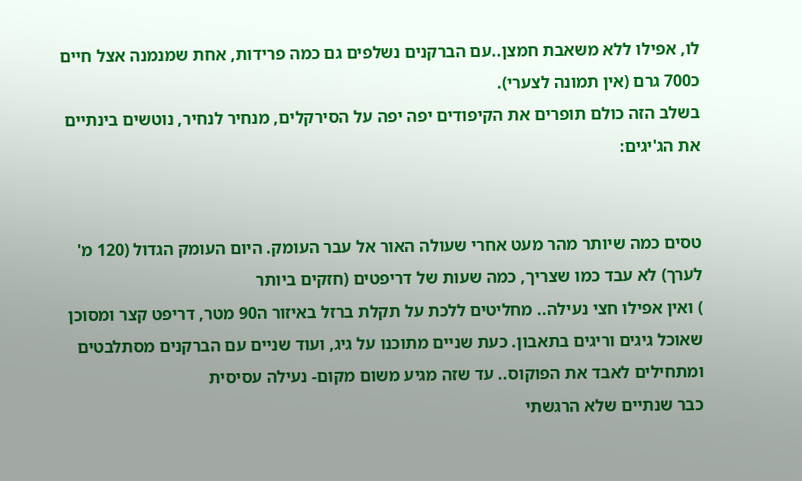לו, אפילו ללא משאבת חמצן..עם הברקנים נשלפים גם כמה פרידות, אחת שמנמנה אצל חיים כ700 גרם (אין תמונה לצערי).
בשלב הזה כולם תופרים את הקיפודים יפה יפה על הסירקלים, מנחיר לנחיר, נוטשים בינתיים את הג'יגים:


טסים כמה שיותר מהר מעט אחרי שעולה האור אל עבר העומק. היום העומק הגדול (120 מ' לערך) לא עבד כמו שצריך, כמה שעות של דריפטים (חזקים ביותר
) ואין אפילו חצי נעילה.. מחליטים ללכת על תקלת ברזל באיזור ה90 מטר, דריפט קצר ומסוכן שאוכל גיגים וריגים בתאבון. כעת שניים מתוכנו על גיג, ועוד שניים עם הברקנים מסתלבטים ומתחילים לאבד את הפוקוס.. עד שזה מגיע משום מקום- נעילה עסיסית
כבר שנתיים שלא הרגשתי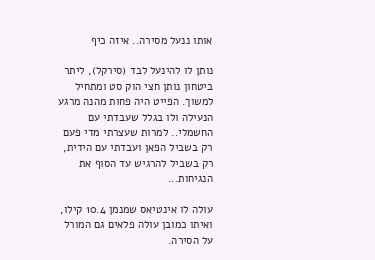אותו ננעל מסירה.. איזה כיף

נותן לו להינעל לבד (סירקל), ליתר ביטחון נותן חצי הוק סט ומתחיל למשוך. הפייט היה פחות מהנה מרגע הנעילה ולו בגלל שעבדתי עם החשמלי.. למרות שעצרתי מדי פעם רק בשביל הפאן ועבדתי עם הידית, רק בשביל להרגיש עד הסוף את הנגיחות...

עולה לו אינטיאס שמנמן 10.4 קילו, ואיתו כמובן עולה פלאים גם המורל על הסירה.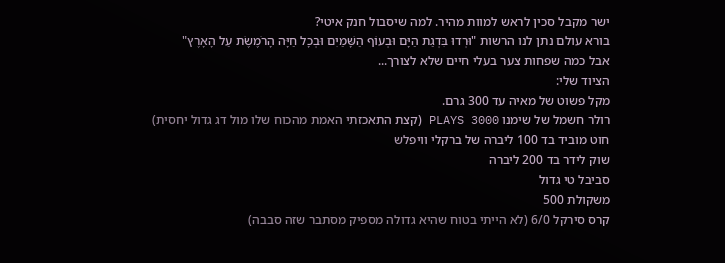ישר מקבל סכין לראש למוות מהיר. למה שיסבול חנק איטי?
בורא עולם נתן לנו הרשות "וּרְדוּ בִּדְגַת הַיָּם וּבְעוֹף הַשָּׁמַיִם וּבְכָל חַיָּה הָרֹמֶשֶׂת עַל הָאָרֶץ"
אבל כמה שפחות צער בעלי חיים שלא לצורך...
הציוד שלי:
מקל פשוט של מאיה עד 300 גרם.
רולר חשמל של שימנו PLAYS 3000 (קצת התאכזתי האמת מהכוח שלו מול דג גדול יחסית)
חוט מוביד בד 100 ליברה של ברקלי וויפלש
שוק לידר בד 200 ליברה
סביבל טי גדול
משקולת 500
קרס סירקל 6/0 (לא הייתי בטוח שהיא גדולה מספיק מסתבר שזה סבבה)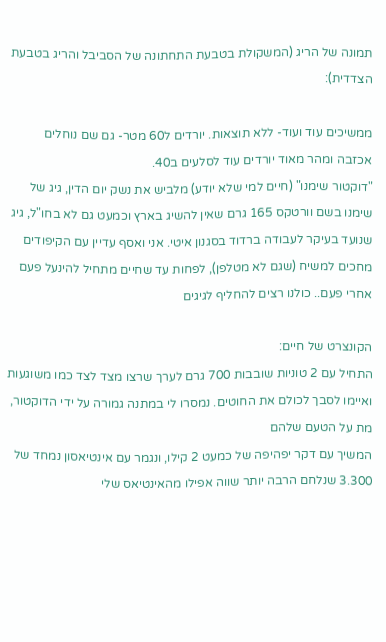תמונה של הריג (המשקולת בטבעת התחתונה של הסביבל והריג בטבעת הצדדית):

ממשיכים עוד ועוד- ללא תוצאות. יורדים ל60 מטר- גם שם נוחלים אכזבה ומהר מאוד יורדים עוד לסלעים ב40.
"דוקטור שימנו" (חיים למי שלא יודע) מלביש את נשק יום הדין, גיג של שימנו בשם וורטקס 165 גרם שאין להשיג בארץ וכמעט גם לא בחו"ל, גיג שנועד בעיקר לעבודה ברדוד בסגנון איטי. אני ואסף עדיין עם הקיפודים מחכים למשיח (שגם לא מטלפן), לפחות עד שחיים מתחיל להינעל פעם אחרי פעם.. כולנו רצים להחליף לגיגים

הקונצרט של חיים:
התחיל עם 2 טוניות שובבות 700 גרם לערך שרצו מצד לצד כמו משוגעות ואיימו לסבך לכולם את החוטים. נמסרו לי במתנה גמורה על ידי הדוקטור, מת על הטעם שלהם
המשיך עם דקר יפהיפה של כמעט 2 קילו, ונגמר עם אינטיאסון נמחד של 3.300 שנלחם הרבה יותר שווה אפילו מהאינטיאס שלי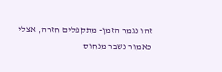זהו נגמר הזמן- מתקפלים חזרה, אצלי כאמור נשבר מנחוס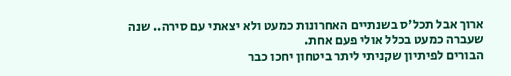ארוך אבל תכל'ס בשנתיים האחרונות כמעט ולא יצאתי עם סירה.. שנה שעברה כמעט בכלל אולי פעם אחת.
הבורים לפיתיון שקניתי ליתר ביטחון יחכו כבר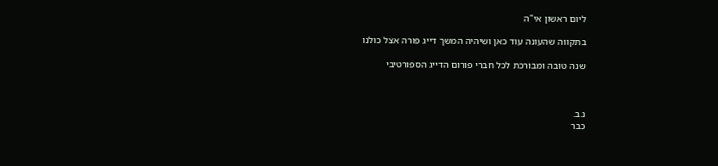ליום ראשון אי"ה

בתקווה שהעונה עוד כאן ושיהיה המשך דייג פורה אצל כולנו

שנה טובה ומבורכת לכל חברי פורום הדייג הספורטיבי



נ.ב.
כבר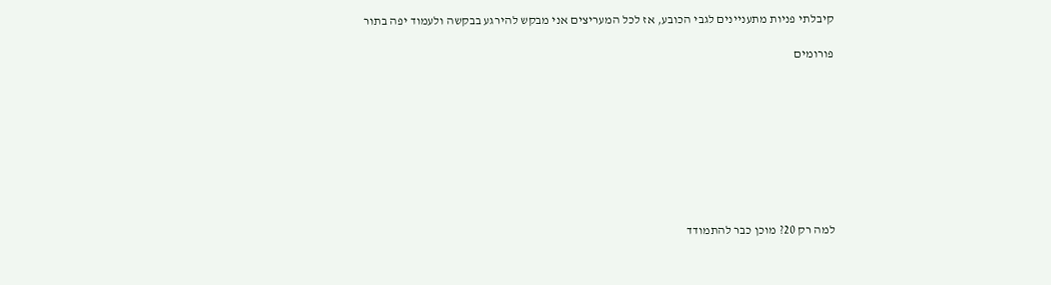קיבלתי פניות מתעניינים לגבי הכובע, אז לכל המעריצים אני מבקש להירגע בבקשה ולעמוד יפה בתור

פורומים









למה רק 20? מוכן כבר להתמודד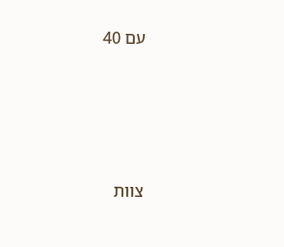עם 40







צוות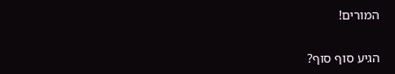המורים!


הגיע סוף סוף?